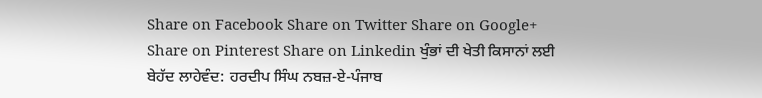Share on Facebook Share on Twitter Share on Google+ Share on Pinterest Share on Linkedin ਖੁੰਭਾਂ ਦੀ ਖੇਤੀ ਕਿਸਾਨਾਂ ਲਈ ਬੇਹੱਦ ਲਾਹੇਵੰਦ: ਹਰਦੀਪ ਸਿੰਘ ਨਬਜ਼-ਏ-ਪੰਜਾਬ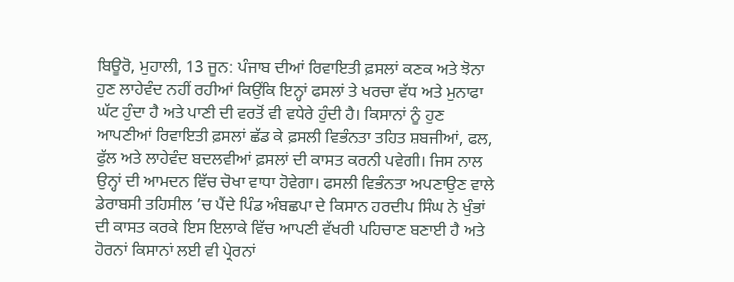ਬਿਊਰੋ, ਮੁਹਾਲੀ, 13 ਜੂਨ: ਪੰਜਾਬ ਦੀਆਂ ਰਿਵਾਇਤੀ ਫ਼ਸਲਾਂ ਕਣਕ ਅਤੇ ਝੋਨਾ ਹੁਣ ਲਾਹੇਵੰਦ ਨਹੀਂ ਰਹੀਆਂ ਕਿਉਂਕਿ ਇਨ੍ਹਾਂ ਫਸਲਾਂ ਤੇ ਖਰਚਾ ਵੱਧ ਅਤੇ ਮੁਨਾਫਾ ਘੱਟ ਹੁੰਦਾ ਹੈ ਅਤੇ ਪਾਣੀ ਦੀ ਵਰਤੋਂ ਵੀ ਵਧੇਰੇ ਹੁੰਦੀ ਹੈ। ਕਿਸਾਨਾਂ ਨੂੰ ਹੁਣ ਆਪਣੀਆਂ ਰਿਵਾਇਤੀ ਫ਼ਸਲਾਂ ਛੱਡ ਕੇ ਫ਼ਸਲੀ ਵਿਭੰਨਤਾ ਤਹਿਤ ਸ਼ਬਜੀਆਂ, ਫਲ, ਫੁੱਲ ਅਤੇ ਲਾਹੇਵੰਦ ਬਦਲਵੀਆਂ ਫ਼ਸਲਾਂ ਦੀ ਕਾਸਤ ਕਰਨੀ ਪਵੇਗੀ। ਜਿਸ ਨਾਲ ਉਨ੍ਹਾਂ ਦੀ ਆਮਦਨ ਵਿੱਚ ਚੋਖਾ ਵਾਧਾ ਹੋਵੇਗਾ। ਫਸਲੀ ਵਿਭੰਨਤਾ ਅਪਣਾਉਣ ਵਾਲੇ ਡੇਰਾਬਸੀ ਤਹਿਸੀਲ ’ਚ ਪੈਂਦੇ ਪਿੰਡ ਅੰਬਛਪਾ ਦੇ ਕਿਸਾਨ ਹਰਦੀਪ ਸਿੰਘ ਨੇ ਖੁੰਭਾਂ ਦੀ ਕਾਸਤ ਕਰਕੇ ਇਸ ਇਲਾਕੇ ਵਿੱਚ ਆਪਣੀ ਵੱਖਰੀ ਪਹਿਚਾਣ ਬਣਾਈ ਹੈ ਅਤੇ ਹੋਰਨਾਂ ਕਿਸਾਨਾਂ ਲਈ ਵੀ ਪ੍ਰੇਰਨਾਂ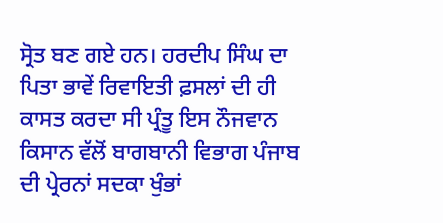ਸ੍ਰੋਤ ਬਣ ਗਏ ਹਨ। ਹਰਦੀਪ ਸਿੰਘ ਦਾ ਪਿਤਾ ਭਾਵੇਂ ਰਿਵਾਇਤੀ ਫ਼ਸਲਾਂ ਦੀ ਹੀ ਕਾਸਤ ਕਰਦਾ ਸੀ ਪ੍ਰੰਤੂ ਇਸ ਨੌਜਵਾਨ ਕਿਸਾਨ ਵੱਲੋਂ ਬਾਗਬਾਨੀ ਵਿਭਾਗ ਪੰਜਾਬ ਦੀ ਪ੍ਰੇਰਨਾਂ ਸਦਕਾ ਖੁੰਭਾਂ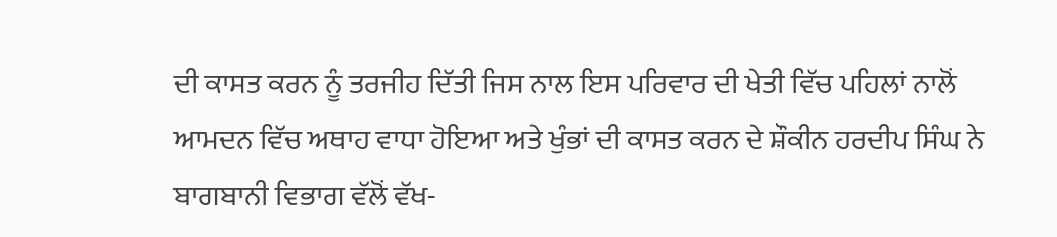ਦੀ ਕਾਸਤ ਕਰਨ ਨੂੰ ਤਰਜੀਹ ਦਿੱਤੀ ਜਿਸ ਨਾਲ ਇਸ ਪਰਿਵਾਰ ਦੀ ਖੇਤੀ ਵਿੱਚ ਪਹਿਲਾਂ ਨਾਲੋਂ ਆਮਦਨ ਵਿੱਚ ਅਥਾਹ ਵਾਧਾ ਹੋਇਆ ਅਤੇ ਖੁੰਭਾਂ ਦੀ ਕਾਸਤ ਕਰਨ ਦੇ ਸ਼ੌਕੀਨ ਹਰਦੀਪ ਸਿੰਘ ਨੇ ਬਾਗਬਾਨੀ ਵਿਭਾਗ ਵੱਲੋਂ ਵੱਖ-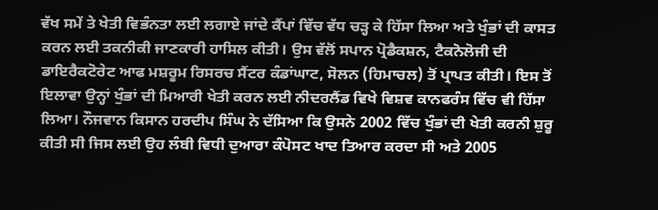ਵੱਖ ਸਮੇਂ ਤੇ ਖੇਤੀ ਵਿਭੰਨਤਾ ਲਈ ਲਗਾਏ ਜਾਂਦੇ ਕੈਂਪਾਂ ਵਿੱਚ ਵੱਧ ਚੜ੍ਹ ਕੇ ਹਿੱਸਾ ਲਿਆ ਅਤੇ ਖੁੰਭਾਂ ਦੀ ਕਾਸਤ ਕਰਨ ਲਈ ਤਕਨੀਕੀ ਜਾਣਕਾਰੀ ਹਾਸਿਲ ਕੀਤੀ। ਉਸ ਵੱਲੋਂ ਸਪਾਨ ਪ੍ਰੋਡੈਕਸ਼ਨ, ਟੈਕਨੋਲੋਜੀ ਦੀ ਡਾਇਰੈਕਟੋਰੇਟ ਆਫ ਮਸ਼ਰੂਮ ਰਿਸਰਚ ਸੈਂਟਰ ਕੰਡਾਂਘਾਟ, ਸੋਲਨ (ਹਿਮਾਚਲ) ਤੋਂ ਪ੍ਰਾਪਤ ਕੀਤੀ। ਇਸ ਤੋਂ ਇਲਾਵਾ ਉਨ੍ਹਾਂ ਖੁੰਭਾਂ ਦੀ ਮਿਆਰੀ ਖੇਤੀ ਕਰਨ ਲਈ ਨੀਦਰਲੈਂਡ ਵਿਖੇ ਵਿਸ਼ਵ ਕਾਨਫਰੰਸ ਵਿੱਚ ਵੀ ਹਿੱਸਾ ਲਿਆ। ਨੌਜਵਾਨ ਕਿਸਾਨ ਹਰਦੀਪ ਸਿੰਘ ਨੇ ਦੱਸਿਆ ਕਿ ਉਸਨੇ 2002 ਵਿੱਚ ਖੁੰਭਾਂ ਦੀ ਖੇਤੀ ਕਰਨੀ ਸ਼ੁਰੂ ਕੀਤੀ ਸੀ ਜਿਸ ਲਈ ਉਹ ਲੰਬੀ ਵਿਧੀ ਦੁਆਰਾ ਕੰਪੋਸਟ ਖਾਦ ਤਿਆਰ ਕਰਦਾ ਸੀ ਅਤੇ 2005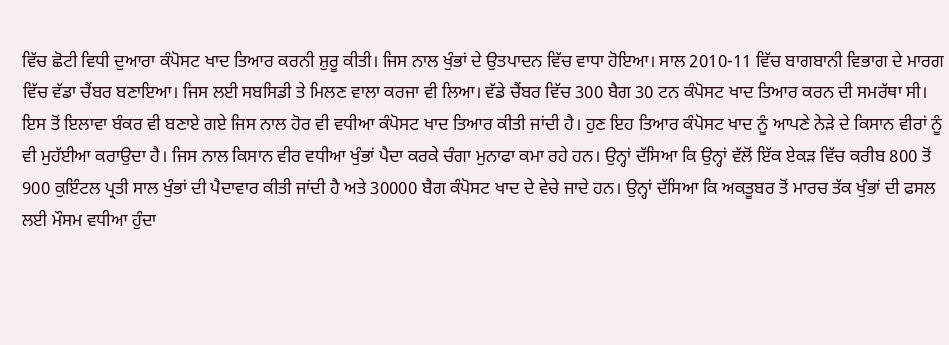ਵਿੱਚ ਛੋਟੀ ਵਿਧੀ ਦੁਆਰਾ ਕੰਪੋਸਟ ਖਾਦ ਤਿਆਰ ਕਰਨੀ ਸ਼ੁਰੂ ਕੀਤੀ। ਜਿਸ ਨਾਲ ਖੁੰਭਾਂ ਦੇ ਉਤਪਾਦਨ ਵਿੱਚ ਵਾਧਾ ਹੋਇਆ। ਸਾਲ 2010-11 ਵਿੱਚ ਬਾਗਬਾਨੀ ਵਿਭਾਗ ਦੇ ਮਾਰਗ ਵਿੱਚ ਵੱਡਾ ਚੈਂਬਰ ਬਣਾਇਆ। ਜਿਸ ਲਈ ਸਬਸਿਡੀ ਤੇ ਮਿਲਣ ਵਾਲਾ ਕਰਜਾ ਵੀ ਲਿਆ। ਵੱਡੇ ਚੈਂਬਰ ਵਿੱਚ 300 ਬੈਗ 30 ਟਨ ਕੰਪੋਸਟ ਖਾਦ ਤਿਆਰ ਕਰਨ ਦੀ ਸਮਰੱਥਾ ਸੀ। ਇਸ ਤੋਂ ਇਲਾਵਾ ਬੰਕਰ ਵੀ ਬਣਾਏ ਗਏ ਜਿਸ ਨਾਲ ਹੋਰ ਵੀ ਵਧੀਆ ਕੰਪੋਸਟ ਖਾਦ ਤਿਆਰ ਕੀਤੀ ਜਾਂਦੀ ਹੈ। ਹੁਣ ਇਹ ਤਿਆਰ ਕੰਪੋਸਟ ਖਾਦ ਨੂੰ ਆਪਣੇ ਨੇੜੇ ਦੇ ਕਿਸਾਨ ਵੀਰਾਂ ਨੂੰ ਵੀ ਮੁਹੱਈਆ ਕਰਾਉਦਾ ਹੈ। ਜਿਸ ਨਾਲ ਕਿਸਾਨ ਵੀਰ ਵਧੀਆ ਖੁੰਭਾਂ ਪੈਦਾ ਕਰਕੇ ਚੰਗਾ ਮੁਨਾਫਾ ਕਮਾ ਰਹੇ ਹਨ। ਉਨ੍ਹਾਂ ਦੱਸਿਆ ਕਿ ਉਨ੍ਹਾਂ ਵੱਲੋਂ ਇੱਕ ਏਕੜ ਵਿੱਚ ਕਰੀਬ 800 ਤੋਂ 900 ਕੁਇੰਟਲ ਪ੍ਰਤੀ ਸਾਲ ਖੁੰਭਾਂ ਦੀ ਪੈਦਾਵਾਰ ਕੀਤੀ ਜਾਂਦੀ ਹੈ ਅਤੇ 30000 ਬੈਗ ਕੰਪੋਸਟ ਖਾਦ ਦੇ ਵੇਚੇ ਜਾਦੇ ਹਨ। ਉਨ੍ਹਾਂ ਦੱਸਿਆ ਕਿ ਅਕਤੂਬਰ ਤੋਂ ਮਾਰਚ ਤੱਕ ਖੁੰਭਾਂ ਦੀ ਫਸਲ ਲਈ ਮੌਸਮ ਵਧੀਆ ਹੁੰਦਾ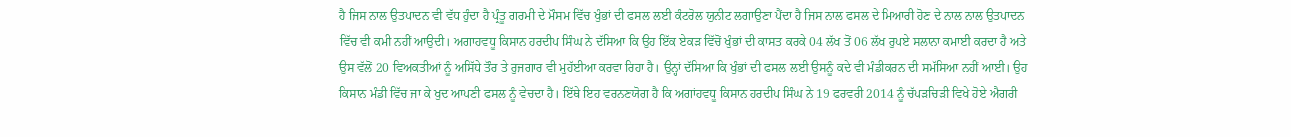ਹੈ ਜਿਸ ਨਾਲ ਉਤਪਾਦਨ ਵੀ ਵੱਧ ਹੁੰਦਾ ਹੈ ਪ੍ਰੰਤੂ ਗਰਮੀ ਦੇ ਮੌਸਮ ਵਿੱਚ ਖੁੰਭਾਂ ਦੀ ਫਸਲ ਲਈ ਕੰਟਰੋਲ ਯੁਨੀਟ ਲਗਾਉਣਾ ਪੈਂਦਾ ਹੈ ਜਿਸ ਨਾਲ ਫਸਲ ਦੇ ਮਿਆਰੀ ਹੋਣ ਦੇ ਨਾਲ ਨਾਲ ਉਤਪਾਦਨ ਵਿੱਚ ਵੀ ਕਮੀ ਨਹੀਂ ਆਉਦੀ। ਅਗਾਹਵਧੂ ਕਿਸਾਨ ਹਰਦੀਪ ਸਿੰਘ ਨੇ ਦੱਸਿਆ ਕਿ ਉਹ ਇੱਕ ਏਕੜ ਵਿੱਚੋਂ ਖੁੰਭਾਂ ਦੀ ਕਾਸਤ ਕਰਕੇ 04 ਲੱਖ ਤੋਂ 06 ਲੱਖ ਰੁਪਏ ਸਲਾਨਾ ਕਮਾਈ ਕਰਦਾ ਹੈ ਅਤੇ ਉਸ ਵੱਲੋਂ 20 ਵਿਅਕਤੀਆਂ ਨੂੰ ਅਸਿੱਧੇ ਤੌਰ ਤੇ ਰੁਜਗਾਰ ਵੀ ਮੁਹੱਈਆ ਕਰਵਾ ਰਿਹਾ ਹੈ। ਉਨ੍ਹਾਂ ਦੱਸਿਆ ਕਿ ਖੁੰਭਾਂ ਦੀ ਫਸਲ ਲਈ ਉਸਨੂੰ ਕਦੇ ਵੀ ਮੰਡੀਕਰਨ ਦੀ ਸਮੱਸਿਆ ਨਹੀਂ ਆਈ। ਉਹ ਕਿਸਾਨ ਮੰਡੀ ਵਿੱਚ ਜਾ ਕੇ ਖੁਦ ਆਪਣੀ ਫਸਲ ਨੂੰ ਵੇਚਦਾ ਹੈ। ਇੱਥੇ ਇਹ ਵਰਨਣਯੋਗ ਹੈ ਕਿ ਅਗਾਂਹਵਧੂ ਕਿਸਾਨ ਹਰਦੀਪ ਸਿੰਘ ਨੇ 19 ਫਰਵਰੀ 2014 ਨੂੰ ਚੱਪੜਚਿੜੀ ਵਿਖੇ ਹੋਏ ਐਗਰੀ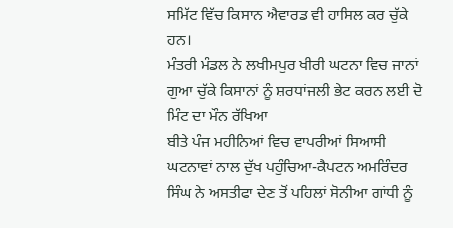ਸਮਿੱਟ ਵਿੱਚ ਕਿਸਾਨ ਐਵਾਰਡ ਵੀ ਹਾਸਿਲ ਕਰ ਚੁੱਕੇ ਹਨ।
ਮੰਤਰੀ ਮੰਡਲ ਨੇ ਲਖੀਮਪੁਰ ਖੀਰੀ ਘਟਨਾ ਵਿਚ ਜਾਨਾਂ ਗੁਆ ਚੁੱਕੇ ਕਿਸਾਨਾਂ ਨੂੰ ਸ਼ਰਧਾਂਜਲੀ ਭੇਟ ਕਰਨ ਲਈ ਦੋ ਮਿੰਟ ਦਾ ਮੌਨ ਰੱਖਿਆ
ਬੀਤੇ ਪੰਜ ਮਹੀਨਿਆਂ ਵਿਚ ਵਾਪਰੀਆਂ ਸਿਆਸੀ ਘਟਨਾਵਾਂ ਨਾਲ ਦੁੱਖ ਪਹੁੰਚਿਆ-ਕੈਪਟਨ ਅਮਰਿੰਦਰ ਸਿੰਘ ਨੇ ਅਸਤੀਫਾ ਦੇਣ ਤੋਂ ਪਹਿਲਾਂ ਸੋਨੀਆ ਗਾਂਧੀ ਨੂੰ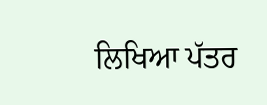ਲਿਖਿਆ ਪੱਤਰ